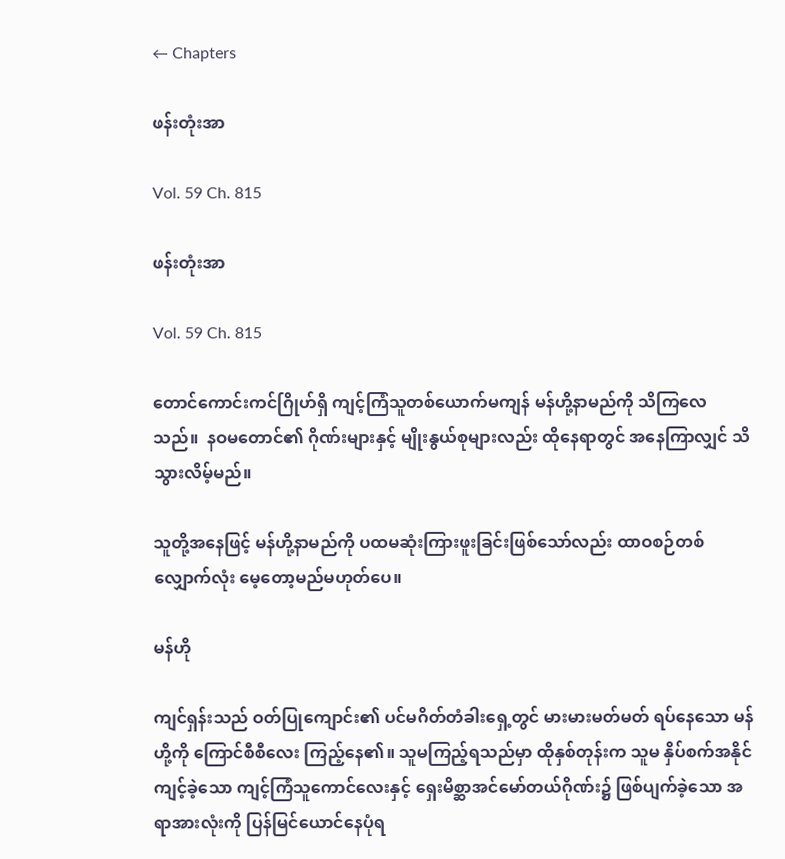← Chapters

ဖန်းတုံးအာ

Vol. 59 Ch. 815

ဖန်းတုံးအာ

Vol. 59 Ch. 815

တောင်ကောင်းကင်ဂြိုဟ်ရှိ ကျင့်ကြံသူတစ်ယောက်မကျန် မန်ဟို့နာမည်ကို သိကြလေသည်။  နဝမတောင်၏ ဂိုဏ်းများနှင့် မျိုးနွယ်စုများလည်း ထိုနေရာတွင် အနေကြာလျှင် သိသွားလိမ့်မည်။

သူတို့အနေဖြင့် မန်ဟို့နာမည်ကို ပထမဆုံးကြားဖူးခြင်းဖြစ်‌သော်လည်း ထာဝစဉ်တစ်လျှောက်လုံး မေ့တော့မည်မဟုတ်ပေ။

မန်ဟို

ကျင်ရှန်းသည် ဝတ်ပြုကျောင်း၏ ပင်မဂိတ်တံခါးရှေ့တွင် မားမားမတ်မတ် ရပ်နေသော မန်ဟို့ကို ကြောင်စီစီလေး ကြည့်နေ၏။ သူမကြည့်ရသည်မှာ ထိုနှစ်တုန်းက သူမ နှိပ်စက်အနိုင်ကျင့်ခဲ့သော ကျင့်ကြံသူကောင်လေးနှင့် ရှေးမိစ္ဆာအင်မော်တယ်ဂိုဏ်း၌ ဖြစ်ပျက်ခဲ့သော အရာအားလုံးကို ပြန်‌မြင်ယောင်နေပုံရ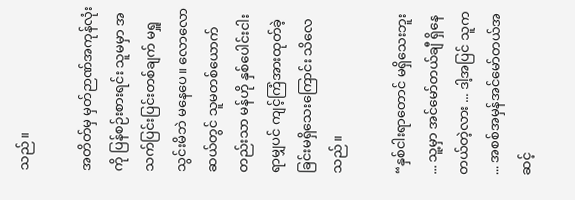သည်။

အတိတ်မှ မှတ်ဉာဏ်အကုန်လုံးကို ပြန်စဉ်းစားရင်း သူမမှာ အသက်ပြင်းပြင်းတစ်ချက် မရှူသွင်းမိဘဲ မနေပေ။ လောလောဆယ်တွင် သူမတစ်ယောက်တည်းသာ မန်ဟို နှစ်ပေါင်းငါးရာမျှပင် ကျင့်ကြံအားထုတ်ခဲ့ခြင်းမရှိသေးကြောင်း သိလေသည်။

“နှစ်ငါးရာတောင် မရှိသေးဘူး ... သူ့မှာ အင်မော်တယ်ချီ ရှိနေတယ်တဲ့လား ... ဒါ့အပြင် သူက ... အစစ်အမှန်အင်မော်တယ်အဆင့်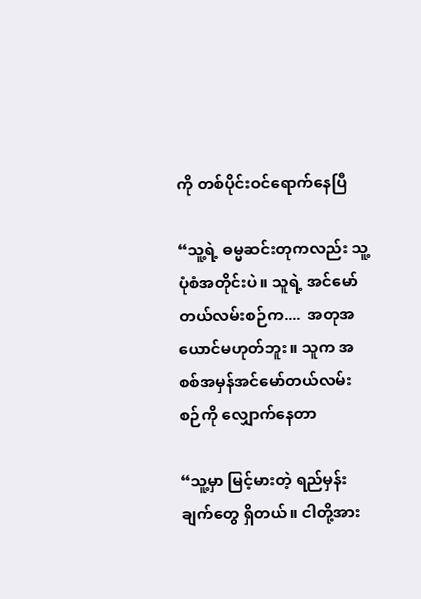ကို တစ်ပိုင်းဝင်ရောက်နေပြီ

“သူ့ရဲ့ ဓမ္မဆင်းတုကလည်း သူ့ပုံစံအတိုင်းပဲ။ သူရဲ့ အင်မော်တယ်လမ်းစဉ်က....  အတုအယောင်မဟုတ်ဘူး။ သူက အစစ်အမှန်အင်မော်တယ်လမ်းစဉ်ကို လျှောက်နေတာ

“သူ့မှာ မြင့်မားတဲ့ ရည်မှန်းချက်တွေ ရှိတယ်။ ငါတို့အား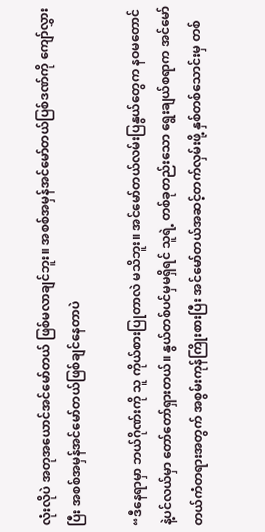လုံးလိုပဲ အတုအယောင်အင်မော်တယ် ဖြစ်မလာချင်ဘူး။ အစစ်အမှန်အင်မော်တယ်ပြစ်ဒဏ်ကို ကျော်လွှားပြီး အစစ်အမှန်အင်မော်တယ်ဖြစ်ချင်နေတာပဲ

“ဒီနေရာမှာ ဘယ်ဂိုဏ်းကို သူ ကိုယ်စားပြုတာလဲ မသိဘူး။ အင်မော်တယ်လမ်းပြနွယ်တွေက နဝမတောင်နဲ့ပင်လယ်မှာ တော်တော်ရှားတယ်။ နွယ်တစ်ပင်မှမရှိရင် သူရဲ့ တစ်ခုတည်းသော ရွေးချယ်စရာက အင်မော်တယ်ကံတရားအတွက် အစွမ်းကုန်ကြိုးစားပြီး အင်မော်တယ်အဆင့်တက်လှမ်းဖို့ နှစ်တစ်သောင်းမှ တစ်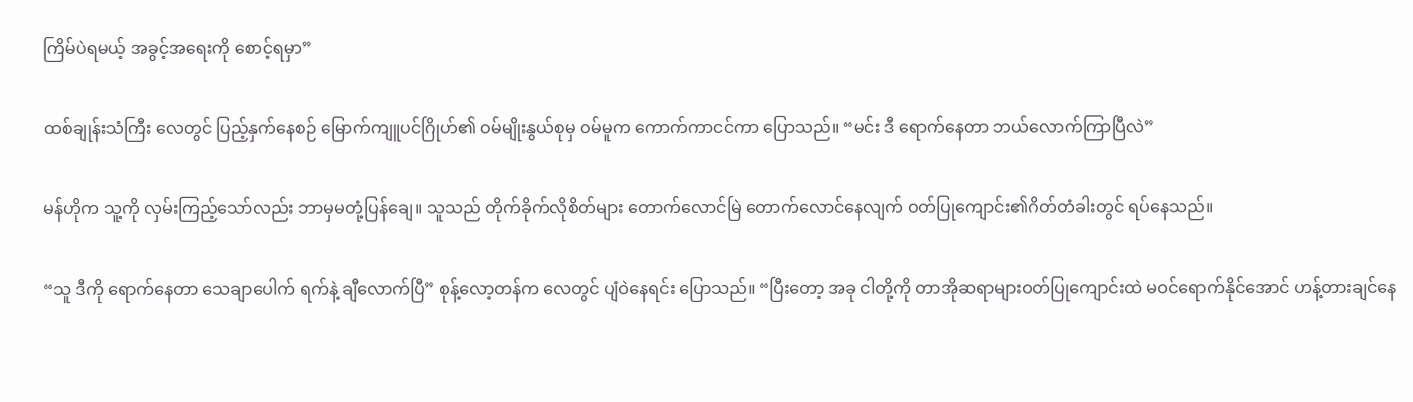ကြိမ်ပဲရမယ့် အခွင့်အရေးကို စောင့်ရမှာ”

ထစ်ချုန်းသံကြီး လေတွင် ပြည့်နှက်နေစဉ် မြောက်ကျူပင်ဂြိုဟ်၏ ဝမ်မျိုးနွယ်စုမှ ဝမ်မူက ကောက်ကာငင်ကာ ပြောသည်။ “မင်း ဒီ ရောက်နေတာ ဘယ်လောက်ကြာပြီလဲ”

မန်ဟိုက သူ့ကို လှမ်းကြည့်သော်လည်း ဘာမှမတုံ့ပြန်ချေ။ သူသည် တိုက်ခိုက်လိုစိတ်များ တောက်လောင်မြဲ တောက်လောင်နေလျက် ဝတ်ပြုကျောင်း၏ဂိတ်တံခါးတွင် ရပ်နေသည်။

“သူ ဒီကို ရောက်နေတာ သေချာပေါက် ရက်နဲ့ ချီလောက်ပြီ” စုန့်လော့တန်က လေတွင် ပျံဝဲနေရင်း ပြောသည်။ “ပြီးတော့ အခု ငါတို့ကို တာအိုဆရာများဝတ်ပြုကျောင်းထဲ မဝင်ရောက်နိုင်အောင် ဟန့်တားချင်နေ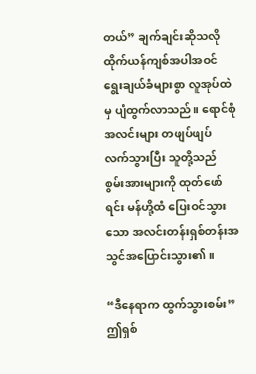တယ်” ချက်ချင်းဆိုသလို ထိုက်ယန်ကျစ်အပါအဝင် ရွေးချယ်ခံများစွာ လူအုပ်ထဲမှ ပျံထွက်လာသည်။ ရောင်စုံအလင်းများ တဖျပ်ဖျပ် လက်သွားပြီး သူတို့သည် စွမ်းအားများကို ထုတ်ဖော်ရင်း မန်ဟို့ထံ ပြေးဝင်သွားသော အလင်းတန်းရှစ်တန်းအသွင်အပြောင်းသွား၏။

“ဒီနေရာက ထွက်သွားစမ်း” ဤရှစ်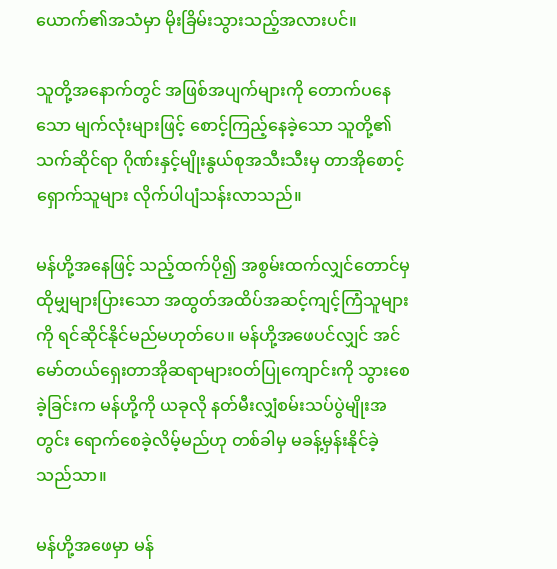ယောက်၏အသံမှာ မိုးခြိမ်းသွားသည့်အလားပင်။

သူတို့အနောက်တွင် အဖြစ်အပျက်များကို တောက်ပနေသော မျက်လုံးများဖြင့် စောင့်ကြည့်နေခဲ့သော သူတို့၏သက်ဆိုင်ရာ ဂိုဏ်းနှင့်မျိုးနွယ်စုအသီးသီးမှ တာအိုစောင့်ရှောက်သူများ လိုက်ပါပျံသန်းလာသည်။

မန်ဟို့အနေဖြင့် သည့်ထက်ပို၍ အစွမ်းထက်လျှင်တောင်မှ ထိုမျှများပြားသော အထွတ်အထိပ်အဆင့်ကျင့်ကြံသူများကို ရင်ဆိုင်နိုင်မည်မဟုတ်ပေ။ မန်ဟို့အဖေပင်လျှင် အင်မော်တယ်ရှေးတာအိုဆရာများဝတ်ပြုကျောင်းကို သွားစေခဲ့ခြင်းက မန်ဟို့ကို ယခုလို နတ်မီးလျှံစမ်းသပ်ပွဲမျိုးအတွင်း ရောက်စေခဲ့လိမ့်မည်ဟု တစ်ခါမှ မခန့်မှန်းနိုင်ခဲ့သည်သာ။

မန်ဟို့အဖေမှာ မန်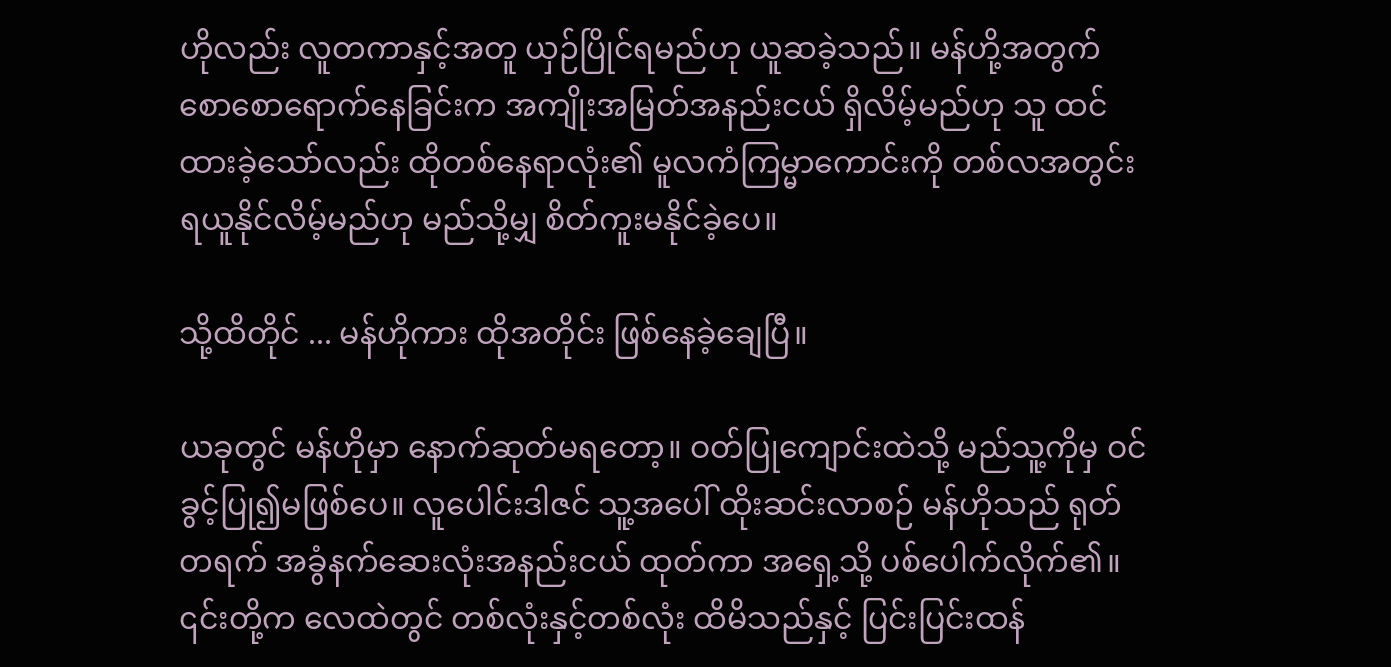ဟိုလည်း လူတကာနှင့်အတူ ယှဉ်ပြိုင်ရမည်ဟု ယူဆခဲ့သည်။ မန်ဟို့အတွက် စောစောရောက်နေခြင်းက အကျိုးအမြတ်အနည်းငယ် ရှိလိမ့်မည်ဟု သူ ထင်ထားခဲ့သော်လည်း ထိုတစ်နေရာလုံး၏ မူလကံကြမ္မာကောင်းကို တစ်လအတွင်း ရယူနိုင်လိမ့်မည်ဟု ‌မည်သို့မျှ စိတ်ကူးမနိုင်ခဲ့ပေ။

သို့ထိတိုင် ... မန်ဟိုကား ထိုအတိုင်း ‌ဖြစ်နေခဲ့ချေပြီ။

ယခု‌တွင် မန်ဟိုမှာ နောက်ဆုတ်မရတော့။ ဝတ်ပြုကျောင်းထဲသို့ မည်သူ့ကိုမှ ဝင်ခွင့်ပြု၍မဖြစ်ပေ။ လူပေါင်းဒါဇင် သူ့အပေါ် ထိုးဆင်းလာစဉ် မန်ဟိုသည် ရုတ်တရက် အခွံနက်ဆေးလုံးအနည်းငယ် ထုတ်ကာ အရှေ့သို့ ပစ်ပေါက်လိုက်၏။ ၎င်းတို့က လေထဲတွင် တစ်လုံးနှင့်တစ်လုံး ထိမိသည်နှင့် ပြင်းပြင်းထန်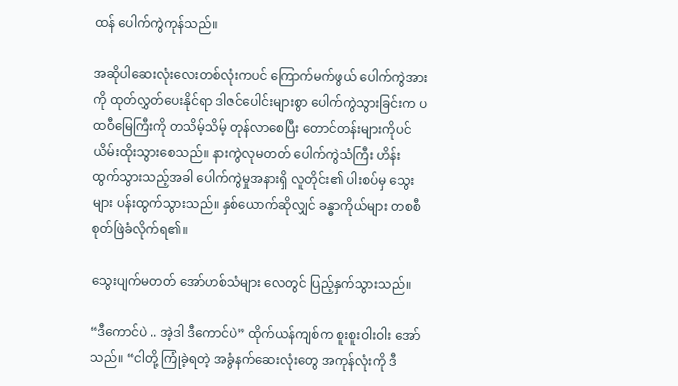ထန် ပေါက်ကွဲကုန်သည်။

အဆိုပါဆေးလုံးလေးတစ်လုံးကပင် ကြောက်မက်ဖွယ် ပေါက်ကွဲအားကို ထုတ်လွှတ်ပေးနိုင်ရာ ဒါဇင်ပေါင်းများစွာ ‌ပေါက်ကွဲသွားခြင်းက ‌ပထဝီမြေကြီးကို တသိမ့်သိမ့် တုန်လာစေပြီး တောင်တန်းများကိုပင် ယိမ်းထိုးသွားစေသည်။ နားကွဲလုမတတ်‌‌ ပေါက်ကွဲသံကြီး ဟိန်းထွက်သွားသည့်အခါ ပေါက်ကွဲမှုအနားရှိ လူတိုင်း၏ ပါးစပ်မှ သွေးများ ပန်းထွက်သွားသည်။ နှစ်ယောက်ဆိုလျှင် ခန္ဓာကိုယ်များ တစစီ စုတ်ဖြဲခံလိုက်ရ၏။

သွေးပျက်မတတ် အော်ဟစ်သံများ လေတွင် ပြည့်နှက်သွားသည်။

“ဒီကောင်ပဲ .. အဲ့ဒါ ဒီကောင်ပဲ” ထိုက်ယန်ကျစ်က စူးစူးဝါးဝါး အော်သည်။ “ငါတို့ ကြုံခဲ့ရတဲ့ အခွံနက်ဆေးလုံးတွေ အကုန်လုံးကို ဒီ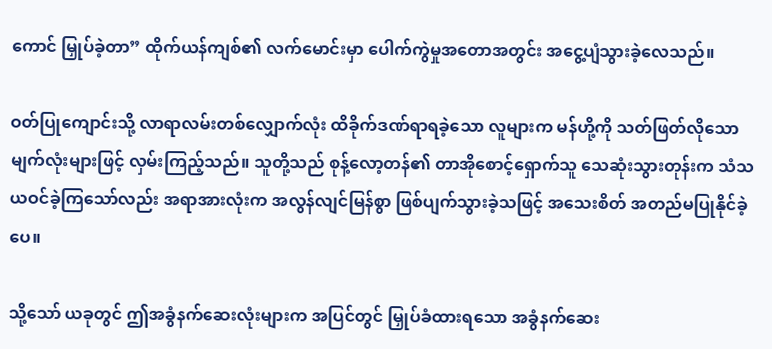ကောင် မြှုပ်ခဲ့တာ” ထိုက်ယန်ကျစ်၏ လက်မောင်းမှာ ပေါက်ကွဲမှု‌အတောအတွင်း ‌အငွေ့ပျံသွားခဲ့လေသည်။

ဝတ်ပြုကျောင်းသို့ လာရာလမ်းတစ်လျှောက်လုံး ထိခိုက်ဒဏ်ရာရခဲ့သော လူများက မန်ဟို့ကို သတ်ဖြတ်လိုသော မျက်လုံးများဖြင့် လှမ်းကြည့်သည်။ သူတို့သည် စုန့်လော့တန်၏ တာအိုစောင့်ရှောက်သူ သေဆုံးသွားတုန်းက သံသယဝင်ခဲ့ကြသော်လည်း အရာအားလုံးက အလွန်လျင်မြန်စွာ ဖြစ်ပျက်သွားခဲ့သဖြင့် အသေးစိတ် အတည်မပြုနိုင်ခဲ့ပေ။

သို့သော် ယခု‌တွင် ဤအခွံနက်ဆေးလုံးများက အပြင်တွင် မြှုပ်‌ခံထားရသော အခွံနက်ဆေး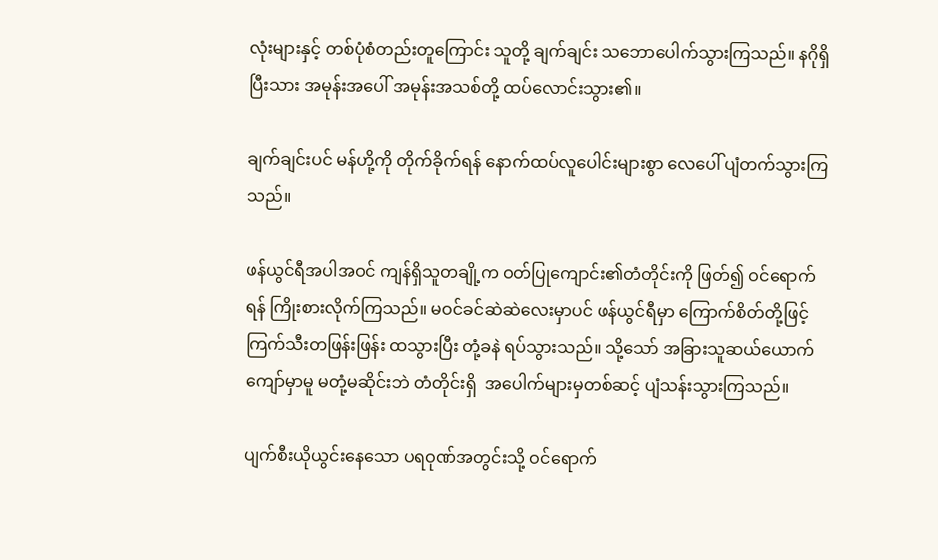လုံးများနှင့် တစ်ပုံစံတည်းတူကြောင်း သူတို့ ချက်ချင်း သဘောပေါက်သွားကြသည်။ နဂိုရှိပြီးသား အမုန်းအပေါ် အမုန်းအသစ်တို့ ထပ်လောင်းသွား၏။

ချက်ချင်းပင် မန်ဟို့ကို တိုက်ခိုက်ရန် နောက်ထပ်လူပေါင်းများစွာ လေပေါ် ပျံတက်သွားကြသည်။

ဖန်ယွင်ရီအပါအဝင် ကျန်ရှိသူတချို့က ဝတ်ပြုကျောင်း၏တံတိုင်းကို ဖြတ်၍ ဝင်ရောက်ရန် ကြိုးစားလိုက်ကြသည်။ မဝင်ခင်ဆဲဆဲလေးမှာပင် ဖန်ယွင်ရီမှာ ကြောက်စိတ်တို့ဖြင့် ကြက်သီးတဖြန်းဖြန်း ထသွားပြီး တုံ့ခနဲ ရပ်သွားသည်။ သို့သော် အခြားသူဆယ်ယောက်ကျော်မှာမူ မတုံ့မဆိုင်းဘဲ တံတိုင်းရှိ  အပေါက်များမှတစ်ဆင့် ပျံသန်းသွားကြသည်။

ပျက်စီးယိုယွင်းနေသော ပရဝုဏ်အတွင်းသို့ ဝင်ရောက်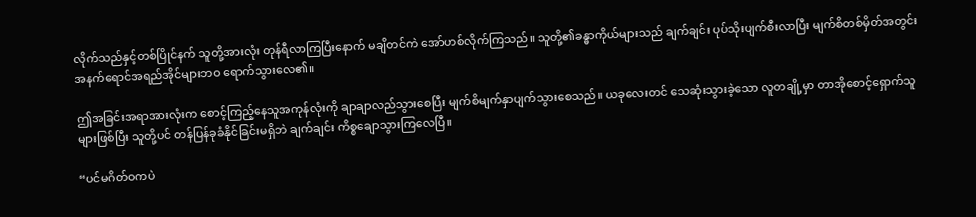လိုက်သည်နှင့်တစ်ပြိုင်နက် သူတို့အားလုံး တုန်ရီလာကြပြီးနောက် မချိတင်ကဲ အော်ဟစ်လိုက်ကြသည်။ သူတို့၏ခန္ဓာကိုယ်များသည် ချက်ချင်း ပုပ်သိုးပျက်စီးလာပြီး မျက်စိတစ်မှိတ်အတွင်း အနက်ရောင်အရည်အိုင်များဘဝ ရောက်သွားလေ၏။

ဤအခြင်းအရာအားလုံးက စောင့်ကြည့်နေသူအကုန်လုံးကို ချာချာလည်သွားစေပြီး မျက်စိမျက်နှာပျက်သွားစေသည်။ ယခုလေးတင် သေဆုံးသွားခဲ့သော လူတချို့မှာ တာအိုစောင့်ရှောက်သူများဖြစ်ပြီး သူတို့ပင် တန်ပြန်ခုခံနိုင်ခြင်းမရှိဘဲ ချက်ချင်း ကိစ္စချောသွားကြလေပြီ။

“ပင်မဂိတ်ဝကပဲ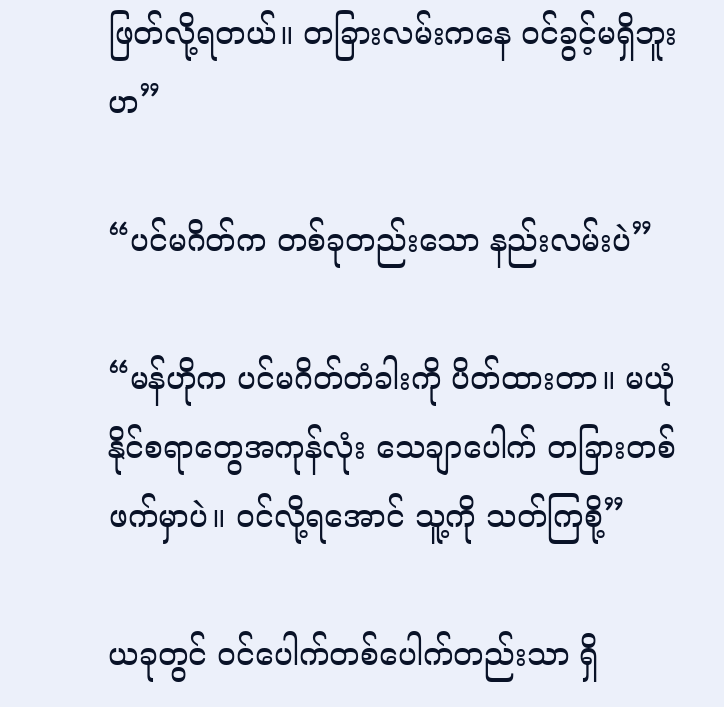ဖြတ်လို့ရတယ်။ တခြားလမ်းကနေ ဝင်ခွင့်မရှိဘူးဟ”

“ပင်မဂိတ်က တစ်ခုတည်းသော နည်းလမ်းပဲ”

“မန်ဟိုက ပင်မဂိတ်တံခါးကို ပိတ်ထားတာ။ မယုံနိုင်စရာတွေအကုန်လုံး သေချာ‌ပေါက် တခြားတစ်ဖက်မှာပဲ။ ဝင်လို့ရအောင် သူ့ကို သတ်ကြစို့”

ယခုတွင် ဝင်ပေါက်တစ်ပေါက်တည်းသာ ရှိ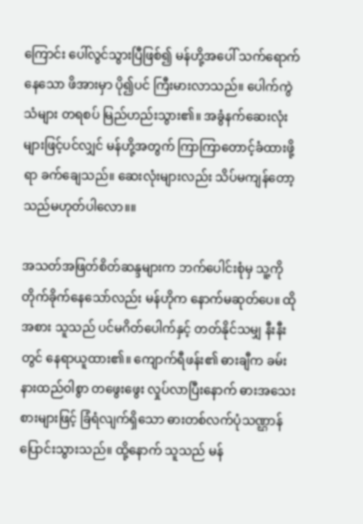ကြောင်း ပေါ်လွင်သွားပြီဖြစ်၍ မန်ဟို့အပေါ် သက်ရောက်နေသော ဖိအားမှာ ပို၍ပင် ကြီးမားလာသည်။ ပေါက်ကွဲသံများ တရစပ် မြည်ဟည်းသွား၏။ အခွံနက်ဆေးလုံးများဖြင့်ပင်လျှင် မန်ဟို့အတွက် ကြာကြာတောင့်ခံထားဖို့ရာ ခက်ချေသည်။ ‌ဆေးလုံးများလည်း သိပ်မကျန်တော့သည်မဟုတ်ပါလော။။

အသတ်အဖြတ်စိတ်ဆန္ဒများက ဘက်ပေါင်းစုံမှ သူ့ကို တိုက်ခိုက်နေသော်လည်း မန်ဟိုက နောက်မဆုတ်ပေ။ ထိုအစား သူသည် ပင်မဂိတ်ပေါက်နှင့် တတ်နိုင်သမျှ နီးနီးတွင် နေရာယူထား၏။ ကျောက်ရီဖန်း၏ ဓားချီက ခမ်းနားထည်ဝါစွာ ‌တဖွေးဖွေး လှုပ်လာပြီးနောက် ဓားအသေးစားများဖြင့် ခြံရံလျက်ရှိသော ဓားတစ်လက်ပုံသဏ္ဌာန်ပြောင်းသွားသည်။ ထို့နောက် သူသည် မန်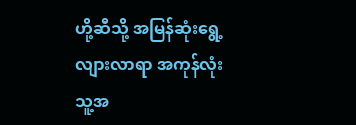ဟို့ဆီသို့ အမြန်ဆုံးရွေ့လျားလာရာ အကုန်လုံး သူ့အ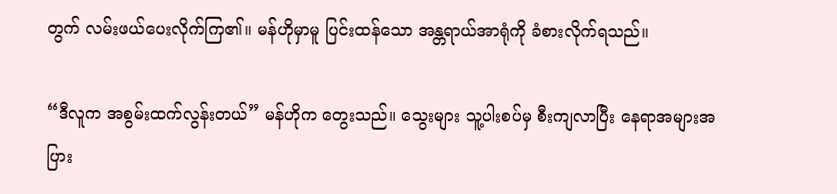တွက် လမ်းဖယ်ပေးလိုက်ကြ၏။ မန်ဟိုမှာမူ ပြင်းထန်သော အန္တရာယ်အာရုံကို ခံစားလိုက်ရသည်။

“ဒီလူက အစွမ်းထက်လွန်းတယ်” မန်ဟိုက တွေးသည်။ သွေးများ သူ့ပါးစပ်မှ စီးကျလာပြီး နေရာအများအပြား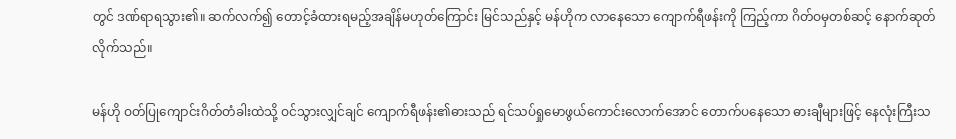တွင် ဒဏ်ရာရသွား၏။ ဆက်လက်၍ တောင့်ခံထားရမည့်အချိန်မဟုတ်ကြောင်း မြင်သည်နှင့် မန်ဟိုက လာနေသော ကျောက်ရီဖန်းကို ကြည့်ကာ ဂိတ်ဝမှတစ်ဆင့် နောက်ဆုတ်လိုက်သည်။

မန်ဟို ဝတ်ပြုကျောင်းဂိတ်တံခါးထဲသို့ ဝင်သွားလျှင်ချင် ကျောက်ရီဖန်း၏ဓားသည် ရင်သပ်ရှုမောဖွယ်ကောင်းလောက်အောင် တောက်ပနေသော ဓားချီများဖြင့် နေလုံးကြီးသ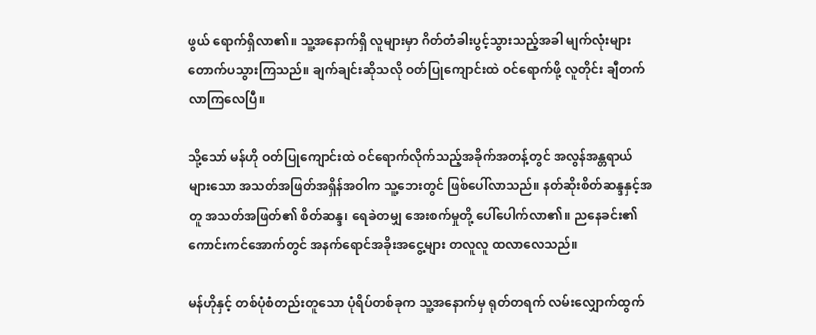ဖွယ် ရောက်ရှိလာ၏။ သူ့အနောက်ရှိ လူများမှာ ဂိတ်တံခါးပွင့်သွားသည့်အခါ မျက်လုံးများ တောက်ပသွားကြသည်။ ချက်ချင်းဆိုသလို ဝတ်ပြု‌ကျောင်းထဲ ဝင်ရောက်ဖို့ လူတိုင်း ချီတက်လာကြလေပြီ။

သို့သော် မန်ဟို ဝတ်ပြုကျောင်းထဲ ဝင်ရောက်လိုက်သည့်အခိုက်အတန့်တွင် အလွန်အန္တရာယ်များသော အသတ်အဖြတ်အရှိန်အဝါက သူ့ဘေးတွင် ဖြစ်ပေါ်လာသည်။ နတ်ဆိုးစိတ်ဆန္ဒနှင့်အတူ အသတ်အဖြတ်၏ စိတ်ဆန္ဒ၊ ရေခဲတမျှ အေးစက်မှုတို့ ပေါ်ပေါက်လာ၏။ ညနေခင်း၏ကောင်းကင်အောက်တွင် အနက်ရောင်အခိုးအငွေ့များ တလူလူ ထလာလေသည်။

မန်ဟိုနှင့် တစ်ပုံစံတည်းတူသော ပုံရိပ်တစ်ခုက သူ့အ‌နောက်မှ ရုတ်တရက် လမ်းလျှောက်ထွက်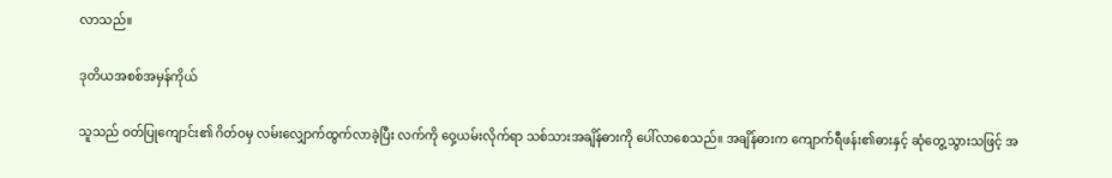လာသည်။

ဒုတိယအစစ်အမှန်ကိုယ်

သူသည် ဝတ်ပြုကျောင်း၏ ဂိတ်ဝမှ လမ်းလျှောက်ထွက်လာခဲ့ပြီး လက်ကို ဝှေ့ယမ်းလိုက်ရာ သစ်သားအချိန်ဓားကို ပေါ်လာ‌စေသည်။ အချိန်ဓားက ကျောက်ရီဖန်း၏ဓားနှင့် ဆုံတွေ့သွားသဖြင့် အ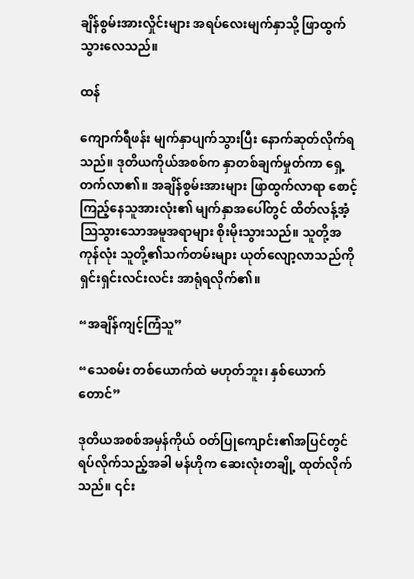ချိန်စွမ်းအားလှိုင်းများ အရပ်လေးမျက်နှာသို့ ဖြာထွက်သွားလေသည်။

ထန်

ကျောက်ရီဖန်း မျက်နှာပျက်သွားပြီး နောက်ဆုတ်လိုက်ရသည်။ ဒုတိယကိုယ်အစစ်က နှာတစ်ချက်မှုတ်ကာ ရှေ့တက်လာ၏။ အချိန်စွမ်းအားများ ဖြာထွက်လာရာ စောင့်ကြည့်နေသူအားလုံး၏ မျက်နှာအပေါ်တွင် ထိတ်လန့်အံ့ဩသွားသောအမူအရာများ စိုးမိုးသွားသည်။ သူတို့အကုန်လုံး သူတို့၏သက်တမ်းများ ယုတ်လျော့လာသည်ကို ရှင်းရှင်းလင်းလင်း အာရုံရလိုက်၏။

“အချိန်ကျင့်ကြံသူ”

“သေစမ်း တစ်ယောက်ထဲ မဟုတ်‌ဘူး၊ နှစ်ယောက်တောင်”

ဒုတိယအစစ်အမှန်ကိုယ် ဝတ်ပြုကျောင်း၏အပြင်တွင် ရပ်လိုက်သည့်အခါ မန်ဟိုက ဆေးလုံးတချို့ ထုတ်လိုက်သည်။ ၎င်း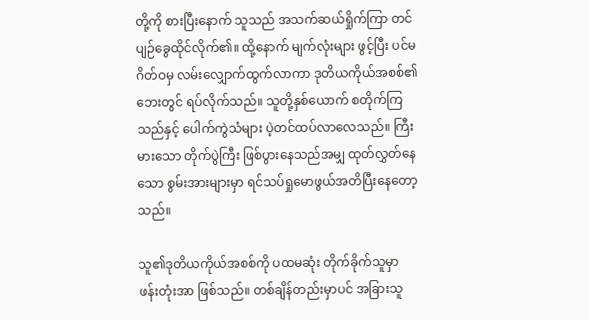တို့ကို စားပြီးနောက် သူသည် အသက်ဆယ်ရှိုက်ကြာ တင်ပျဉ်ခွေထိုင်လိုက်၏။ ထို့နောက် မျက်လုံးများ ဖွင့်ပြီး ပင်မဂိတ်ဝမှ လမ်းလျှောက်ထွက်လာကာ ဒုတိယကိုယ်အစစ်၏ဘေးတွင် ရပ်လိုက်သည်။ သူတို့နှစ်ယောက် စတိုက်ကြသည်နှင့် ပေါက်ကွဲသံများ ပဲ့တင်ထပ်လာလေသည်။ ကြီးမားသော တိုက်ပွဲကြီး ဖြစ်ပွားနေသည်အမျှ ထုတ်လွှတ်နေသော စွမ်းအားများမှာ ရင်သပ်ရှုမောဖွယ်အတိပြီးနေတော့သည်။

သူ၏ဒုတိယကိုယ်အစစ်ကို ပထမဆုံး တိုက်ခိုက်သူမှာ ဖန်းတုံးအာ ဖြစ်သည်။ တစ်ချိန်တည်းမှာပင် အခြားသူ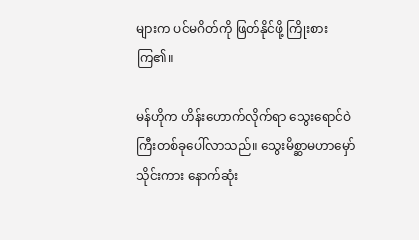များက ပင်မဂိတ်ကို ဖြတ်နိုင်ဖို့ ကြိုးစားကြ၏။

မန်ဟိုက ဟိန်းဟောက်လိုက်ရာ သွေးရောင်ဝဲကြီးတစ်ခုပေါ်လာသည်။ သွေးမိစ္ဆာမဟာမှော်သိုင်းကား နောက်ဆုံး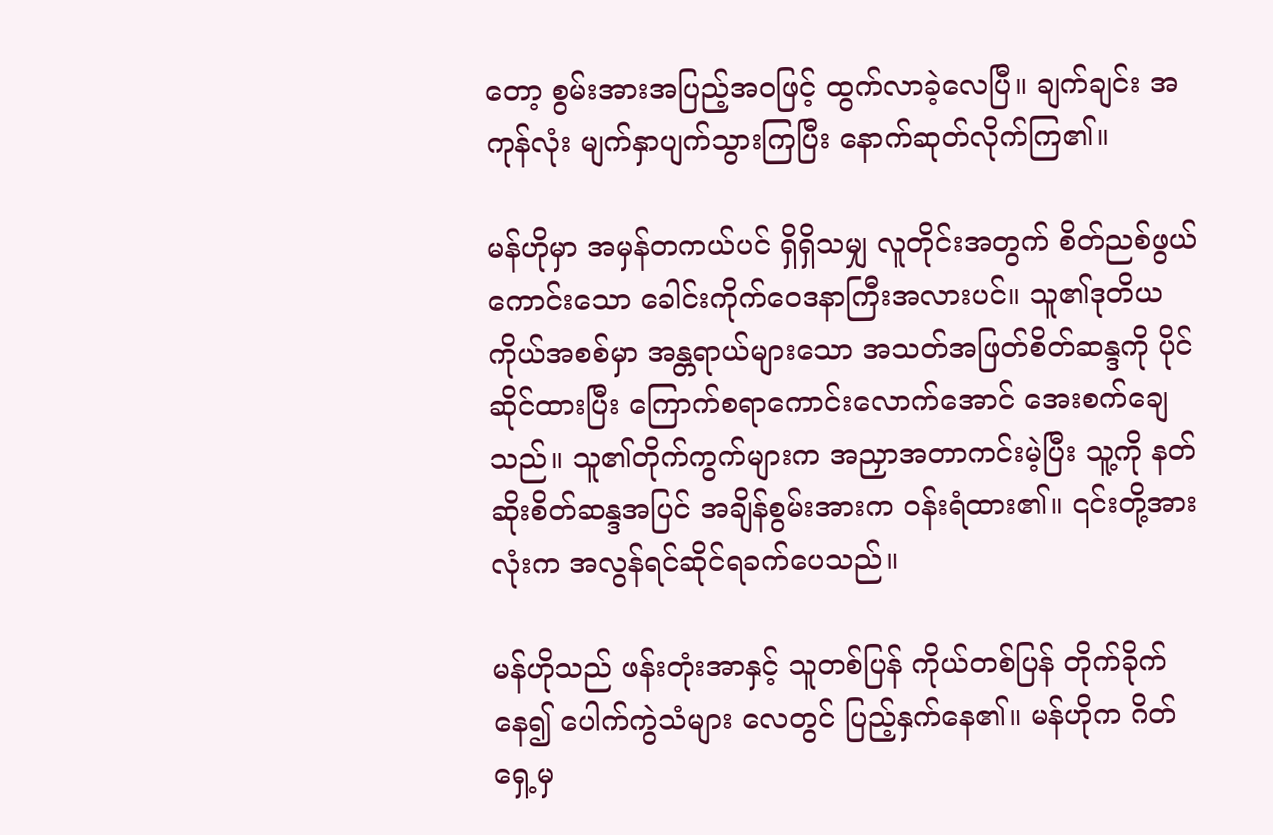တော့ စွမ်းအားအပြည့်အဝဖြင့် ထွက်လာခဲ့လေပြီ။ ချက်ချင်း အကုန်လုံး မျက်နှာပျက်သွားကြပြီး နောက်ဆုတ်လိုက်ကြ၏။

မန်ဟိုမှာ အမှန်တကယ်ပင် ရှိရှိသမျှ လူတိုင်းအတွက် စိတ်ညစ်ဖွယ်ကောင်းသော ခေါင်းကိုက်ဝေဒနာကြီးအလားပင်။ သူ၏ဒုတိယကိုယ်အစစ်မှာ ‌အန္တရာယ်များသော အသတ်အဖြတ်စိတ်ဆန္ဒကို ပိုင်ဆိုင်ထားပြီး‌ ကြောက်စရာကောင်းလောက်အောင် အေးစက်ချေသည်။ သူ၏တိုက်ကွက်များက အညှာအတာကင်းမဲ့ပြီး သူ့ကို နတ်ဆိုးစိတ်ဆန္ဒအပြင် အချိန်စွမ်းအားက ဝန်းရံထား၏။ ၎င်းတို့အားလုံးက အလွန်ရင်ဆိုင်ရခက်ပေသည်။

မန်ဟိုသည် ဖန်းတုံးအာနှင့် သူတစ်ပြန် ကိုယ်တစ်ပြန် တိုက်ခိုက်နေ၍ ပေါက်ကွဲသံများ လေတွင် ပြည့်နှက်နေ၏။ မန်ဟိုက ဂိတ်ရှေ့မှ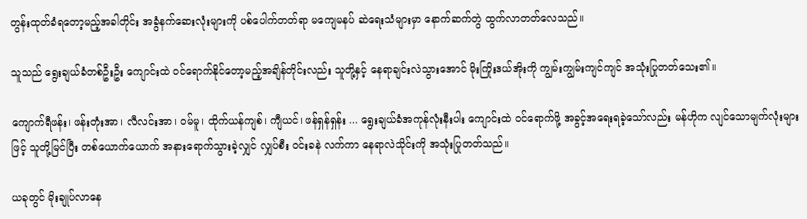တွန်းထုတ်ခံရတော့မည့်အခါတိုင်း အခွံနက်ဆေးလုံးများကို ပစ်ပေါက်တတ်ရာ မကျေမနပ် ဆဲရေးသံများမှာ နောက်ဆက်တွဲ ထွက်လာတတ်လေသည်။

သူသည် ရွေးချယ်ခံတစ်ဦးဦး ကျောင်းထဲ ဝင်ရောက်‌နိုင်တော့မည့်အချိန်တိုင်းလည်း သူတို့နှင့် နေရာချင်းလဲသွားအောင် မိုးကြိုးဒယ်အိုးကို ကျွမ်းကျွမ်းကျင်ကျင် အသုံးပြုတတ်သေး၏။

ကျောက်ရီဖန်း၊ ‌ဖန်းတုံးအာ၊ လီလင်းအာ၊ ဝမ်မူ၊ ထိုက်ယန်ကျစ်၊ ကျီယင်၊ ဖန်ရှန်ရှန်း ... ရွေးချယ်ခံအကုန်လုံးနီးပါး ကျောင်းထဲ ဝင်ရောက်ဖို့ အခွင့်အရေးရခဲ့သော်လည်း မန်ဟိုက လျင်သောမျက်လုံးများဖြင့် သူတို့မြင်ပြီး တစ်ယောက်ယောက် အနားရောက်သွားခဲ့လျှင် လျှပ်စီး ဝင်းခနဲ လက်ကာ နေရာလဲသိုင်းကို အသုံးပြုတတ်သည်။

ယခုတွင် မိုးချုပ်လာနေ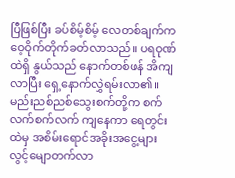ပြီဖြစ်ပြီး ခပ်စိမ့်စိမ့် လေတစ်ချက်က ဝေ့ဝိုက်တိုက်ခတ်လာသည်။ ‌ပရဝုဏ်ထဲရှိ နွယ်သည် နောက်တစ်ဖန် အိကျလာပြီး ရှေ့နောက်လွှဲရမ်းလာ၏။ မည်းညစ်ညစ်သွေးစက်တို့က စက်လက်စက်လက် ကျနေကာ ရေတွင်းထဲမှ အစိမ်းရောင်အခိုးအငွေ့များ လွင့်မျောတက်လာ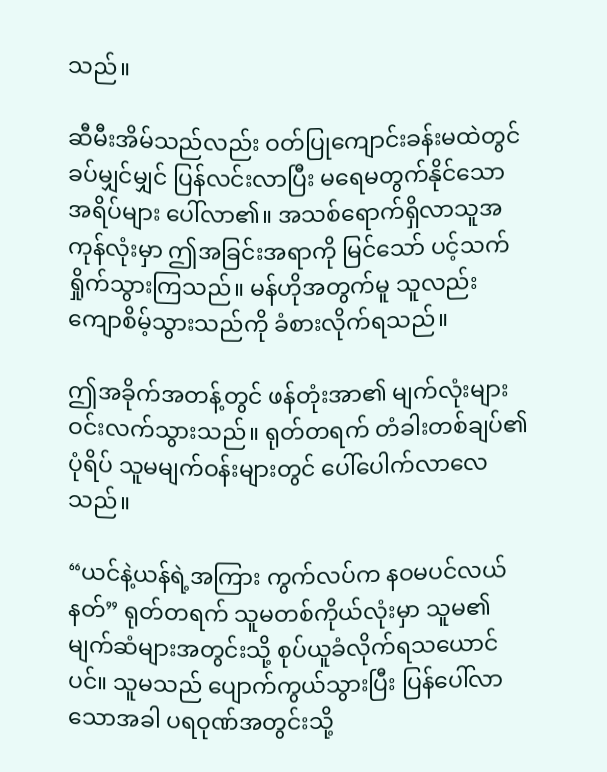သည်။

ဆီမီးအိမ်သည်လည်း ဝတ်ပြုကျောင်းခန်းမထဲတွင် ခပ်မျှင်မျှင် ပြန်လင်းလာပြီး မရေမတွက်နိုင်သော အရိပ်များ ပေါ်လာ၏။ အသစ်ရောက်ရှိလာသူအကုန်လုံးမှာ ဤအခြင်းအရာကို မြင်သော် ပင့်သက်ရှိုက်သွားကြသည်။ မန်ဟိုအတွက်မူ သူလည်း ကျောစိမ့်သွားသည်ကို ခံစားလိုက်ရသည်။

ဤအခိုက်အတန့်တွင် ဖန်တုံးအာ၏ မျက်လုံးများ ဝင်းလက်သွားသည်။ ရုတ်တရက် တံခါးတစ်ချပ်၏ပုံရိပ် သူမမျက်ဝန်းများတွင် ပေါ်ပေါက်လာလေသည်။

“ယင်နဲ့ယန်ရဲ့အကြား ကွက်လပ်က နဝမပင်လယ်နတ်” ရုတ်တရက် သူမတစ်ကိုယ်လုံးမှာ သူမ၏မျက်ဆံများအတွင်းသို့ စုပ်ယူခံလိုက်ရသယောင်ပင်။ သူမသည် ပျောက်ကွယ်သွားပြီး ပြန်ပေါ်လာသောအခါ ပရဝုဏ်အတွင်းသို့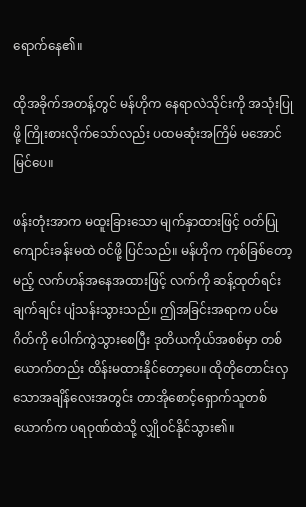ရောက်နေ၏။

ထိုအခိုက်အတန့်တွင် မန်ဟိုက နေရာလဲသိုင်းကို အသုံးပြုဖို့ ကြိုးစားလိုက်သော်လည်း ပထမဆုံးအကြိမ် မအောင်မြင်ပေ။

ဖန်းတုံးအာက မထူးခြားသော မျက်နှာထားဖြင့် ဝတ်‌ပြုကျောင်းခန်းမထဲ ဝင်ဖို့ ပြင်သည်။ မန်ဟိုက ကုစ်ခြစ်တော့မည့် လက်ဟန်အနေအထားဖြင့် လက်ကို ဆန့်ထုတ်ရင်း ချက်ချင်း ပျံသန်းသွားသည်။ ဤအခြင်းအရာက ပင်မဂိတ်ကို ပေါက်ကွဲသွားစေပြီး ဒုတိယကိုယ်အစစ်မှာ တစ်ယောက်တည်း ထိန်းမထားနိုင်တော့ပေ။ ထိုတိုတောင်းလှသောအချိန်လေးအတွင်း တာအိုစောင့်ရှောက်သူတစ်ယောက်က ပရဝုဏ်ထဲသို့ လျှိုဝင်နိုင်သွား၏။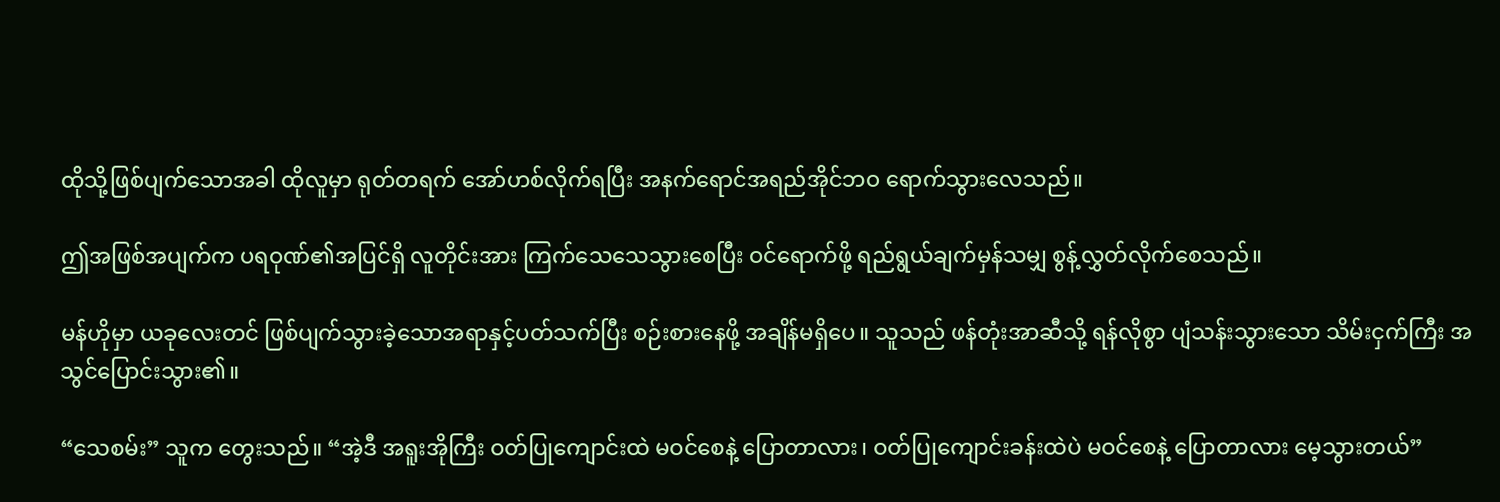ထိုသို့ဖြစ်ပျက်သောအခါ ထိုလူမှာ ရုတ်တရက် အော်ဟစ်လိုက်ရပြီး အနက်ရောင်အရည်အိုင်ဘဝ ရောက်သွားလေသည်။

ဤအဖြစ်အပျက်က ပရဝုဏ်၏အပြင်ရှိ လူတိုင်းအား ကြက်သေသေသွားစေပြီး ဝင်ရောက်ဖို့ ရည်ရွယ်ချက်မှန်သမျှ စွန့်လွှတ်လိုက်စေသည်။

မန်ဟိုမှာ ယခုလေးတင် ဖြစ်ပျက်သွားခဲ့သောအရာနှင့်ပတ်သက်ပြီး စဉ်းစားနေဖို့ အချိန်မရှိပေ။ သူသည် ဖန်တုံးအာဆီသို့ ရန်လိုစွာ ပျံသန်းသွားသော သိမ်းငှက်ကြီး အသွင်ပြောင်းသွား၏။

“သေစမ်း” သူက တွေးသည်။ “အဲ့ဒီ အရူးအိုကြီး ဝတ်ပြုကျောင်းထဲ မဝင်စေနဲ့ ပြောတာလား၊ ဝတ်ပြုကျောင်းခန်းထဲပဲ မဝင်စေနဲ့ ပြောတာလား မေ့သွားတယ်”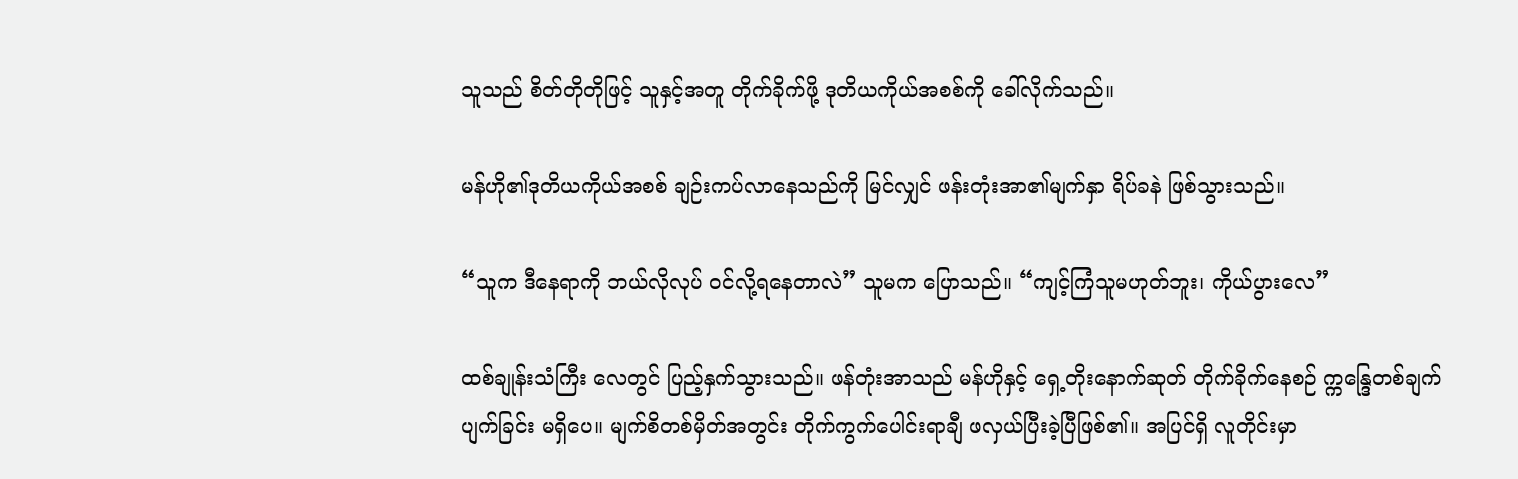သူသည် စိတ်တိုတိုဖြင့် သူနှင့်အတူ တိုက်ခိုက်ဖို့ ဒုတိယကိုယ်အစစ်ကို ခေါ်လိုက်သည်။

မန်ဟို၏ဒုတိယကိုယ်အစစ် ချဉ်းကပ်လာနေသည်ကို မြင်လျှင် ဖန်းတုံးအာ၏မျက်နှာ ရိပ်ခနဲ ဖြစ်သွားသည်။

“သူက ဒီနေရာကို ဘယ်လိုလုပ် ဝင်လို့ရနေတာလဲ” သူမက ပြောသည်။ “ကျင့်ကြံသူမဟုတ်ဘူး၊ ကိုယ်ပွားလေ”

ထစ်ချုန်းသံကြီး လေတွင် ပြည့်နှက်သွားသည်။ ဖန်တုံးအာသည် မန်ဟိုနှင့် ရှေ့တိုးနောက်ဆုတ် တိုက်ခိုက်နေစဉ် က္ကန္ဒြေတစ်ချက်ပျက်ခြင်း မရှိပေ။ မျက်စိတစ်မှိတ်အတွင်း တိုက်ကွက်ပေါင်းရာချီ ဖလှယ်ပြီးခဲ့ပြီဖြစ်၏။ အပြင်ရှိ လူတိုင်းမှာ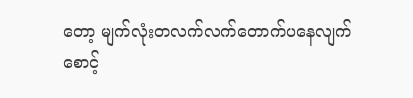တော့ မျက်လုံးတလက်လက်တောက်ပနေလျက် စောင့်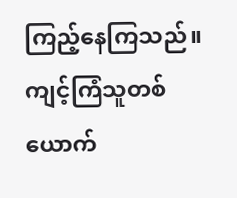ကြည့်နေကြသည်။ ကျင့်ကြံသူတစ်ယောက်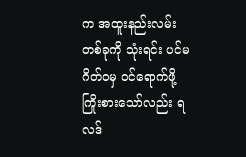က အထူးနည်းလမ်းတစ်ခုကို သုံးရင်း ပင်မဂိတ်ဝမှ ဝင်ရောက်ဖို့ ကြိုးစားသော်လည်း ရလဒ်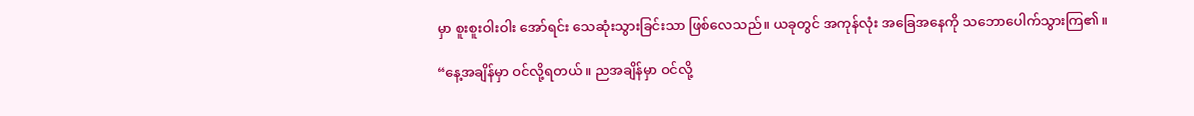မှာ စူးစူးဝါးဝါး အော်ရင်း သေဆုံးသွားခြင်းသာ ဖြစ်လေသည်။ ယခုတွင် အကုန်လုံး အ‌ခြေအနေကို သဘောပေါက်သွားကြ၏။

“နေ့အချိန်မှာ ဝင်လို့ရတယ်။ ညအချိန်မှာ ဝင်လို့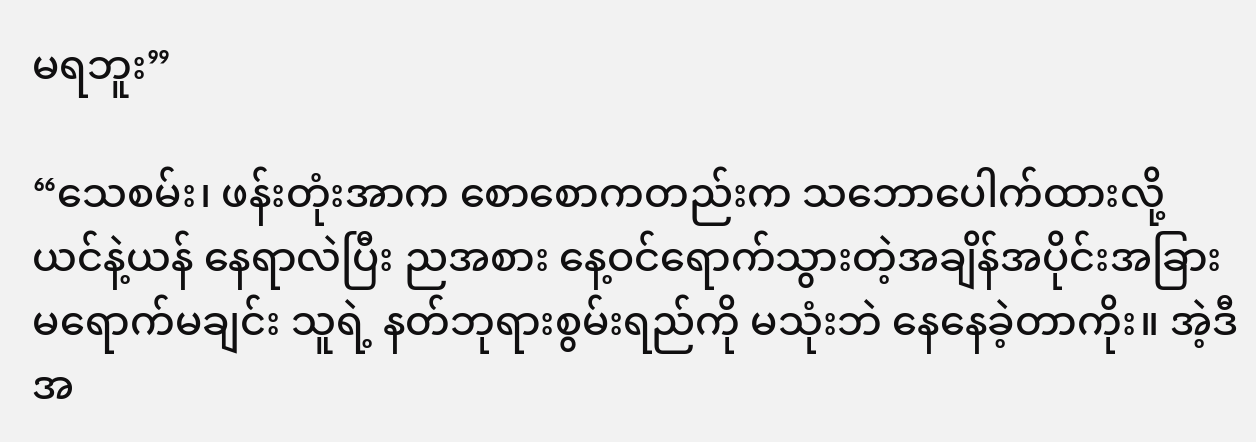မရဘူး”

“သေစမ်း၊ ဖန်းတုံးအာက စောစောကတည်းက သ‌ဘောပေါက်ထားလို့ ယင်နဲ့ယန် နေရာလဲပြီး ညအစား နေ့ဝင်ရောက်သွားတဲ့အချိန်အပိုင်းအခြား မရောက်မချင်း သူရဲ့ နတ်ဘုရားစွမ်းရည်ကို မသုံးဘဲ နေနေခဲ့တာကိုး။ အဲ့ဒီအ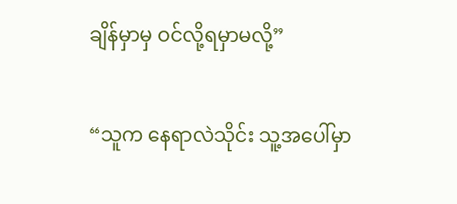ချိန်မှာမှ ဝင်လို့ရမှာမလို့”

“သူက နေရာလဲသိုင်း သူ့အ‌ပေါ်မှာ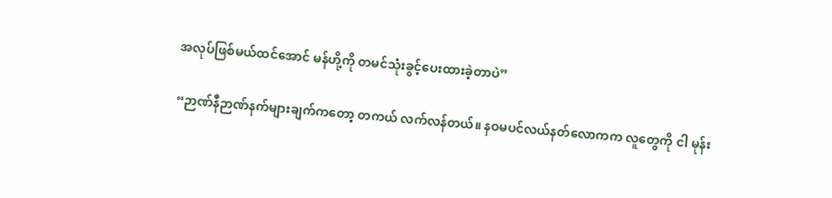အလုပ်ဖြစ်မယ်ထင်အောင် မန်ဟို့ကို တမင်သုံးခွင့်ပေးထားခဲ့တာပဲ”

“ဉာဏ်နီဉာဏ်နက်များချက်ကတော့ တကယ် လက်လန်တယ်။ နဝမပင်လယ်နတ်လောကက လူတွေကို ငါ မုန်း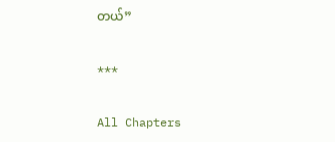တယ်”

***

All Chapters